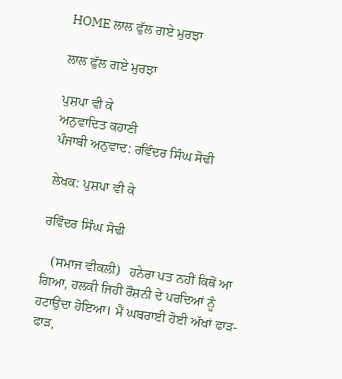HOME ਲਾਲ ਫੁੱਲ ਗਏ ਮੁਰਝਾ

ਲਾਲ ਫੁੱਲ ਗਏ ਮੁਰਝਾ

ਪੁਸ਼ਪਾ ਵੀ ਕੇ
ਅਨੁਵਾਦਿਤ ਕਹਾਣੀ
ਪੰਜਾਬੀ ਅਨੁਵਾਦ: ਰਵਿੰਦਰ ਸਿੰਘ ਸੋਢੀ

ਲੇਖਕ: ਪੁਸ਼ਪਾ ਵੀ ਕੇ

ਰਵਿੰਦਰ ਸਿੰਘ ਸੋਢੀ

   (ਸਮਾਜ ਵੀਕਲੀ)   ਹਨੇਰਾ ਪਤ ਨਹੀਂ ਕਿਥੋਂ ਆ ਗਿਆ, ਹਲਕੀ ਜਿਹੀ ਰੌਸ਼ਨੀ ਦੇ ਪਰਦਿਆਂ ਨੂੰ ਹਟਾਉਂਦਾ ਹੋਇਆ। ਮੈਂ ਘਬਰਾਈ ਹੋਈ ਅੱਖਾਂ ਫਾੜ-ਫਾੜ,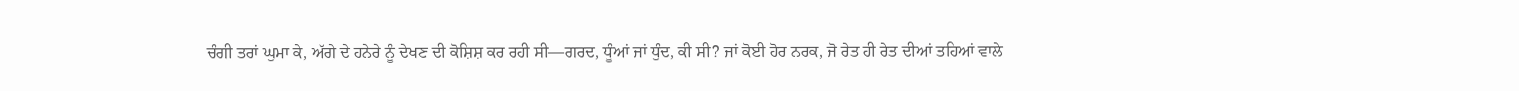ਚੰਗੀ ਤਰਾਂ ਘੁਮਾ ਕੇ, ਅੱਗੇ ਦੇ ਹਨੇਰੇ ਨੂੰ ਦੇਖਣ ਦੀ ਕੋਸ਼ਿਸ਼ ਕਰ ਰਹੀ ਸੀ—ਗਰਦ, ਧੂੰਆਂ ਜਾਂ ਧੁੰਦ, ਕੀ ਸੀ? ਜਾਂ ਕੋਈ ਹੋਰ ਨਰਕ, ਜੋ ਰੇਤ ਹੀ ਰੇਤ ਦੀਆਂ ਤਹਿਆਂ ਵਾਲੇ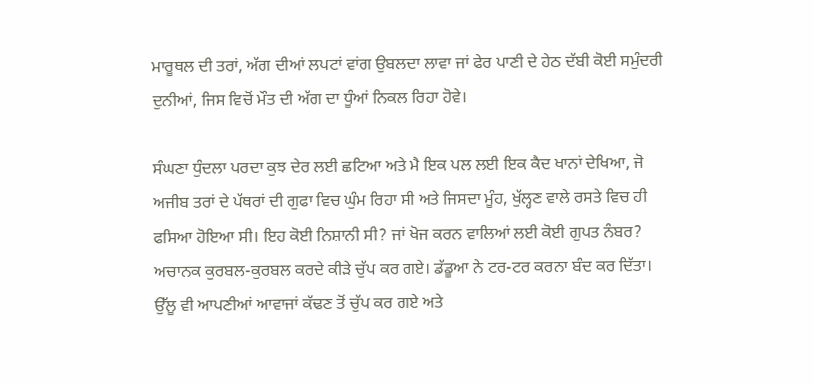ਮਾਰੂਥਲ ਦੀ ਤਰਾਂ, ਅੱਗ ਦੀਆਂ ਲਪਟਾਂ ਵਾਂਗ ਉਬਲਦਾ ਲਾਵਾ ਜਾਂ ਫੇਰ ਪਾਣੀ ਦੇ ਹੇਠ ਦੱਬੀ ਕੋਈ ਸਮੁੰਦਰੀ ਦੁਨੀਆਂ, ਜਿਸ ਵਿਚੋਂ ਮੌਤ ਦੀ ਅੱਗ ਦਾ ਧੂੰਆਂ ਨਿਕਲ ਰਿਹਾ ਹੋਵੇ।

ਸੰਘਣਾ ਧੁੰਦਲਾ ਪਰਦਾ ਕੁਝ ਦੇਰ ਲਈ ਛਟਿਆ ਅਤੇ ਮੈ ਇਕ ਪਲ ਲਈ ਇਕ ਕੈਦ ਖਾਨਾਂ ਦੇਖਿਆ, ਜੋ ਅਜੀਬ ਤਰਾਂ ਦੇ ਪੱਥਰਾਂ ਦੀ ਗੁਫਾ ਵਿਚ ਘੁੰਮ ਰਿਹਾ ਸੀ ਅਤੇ ਜਿਸਦਾ ਮੂੰਹ, ਖੁੱਲ੍ਹਣ ਵਾਲੇ ਰਸਤੇ ਵਿਚ ਹੀ ਫਸਿਆ ਹੋਇਆ ਸੀ। ਇਹ ਕੋਈ ਨਿਸ਼ਾਨੀ ਸੀ? ਜਾਂ ਖੋਜ ਕਰਨ ਵਾਲਿਆਂ ਲਈ ਕੋਈ ਗੁਪਤ ਨੰਬਰ?
ਅਚਾਨਕ ਕੁਰਬਲ-ਕੁਰਬਲ ਕਰਦੇ ਕੀੜੇ ਚੁੱਪ ਕਰ ਗਏ। ਡੱਡੂਆ ਨੇ ਟਰ-ਟਰ ਕਰਨਾ ਬੰਦ ਕਰ ਦਿੱਤਾ। ਉੱਲੂ ਵੀ ਆਪਣੀਆਂ ਆਵਾਜਾਂ ਕੱਢਣ ਤੋਂ ਚੁੱਪ ਕਰ ਗਏ ਅਤੇ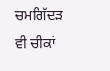ਚਮਗਿੱਦੜ ਵੀ ਚੀਕਾਂ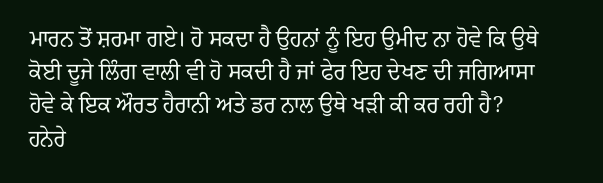ਮਾਰਨ ਤੋਂ ਸ਼ਰਮਾ ਗਏ। ਹੋ ਸਕਦਾ ਹੈ ਉਹਨਾਂ ਨੂੰ ਇਹ ਉਮੀਦ ਨਾ ਹੋਵੇ ਕਿ ਉਥੇ ਕੋਈ ਦੂਜੇ ਲਿੰਗ ਵਾਲੀ ਵੀ ਹੋ ਸਕਦੀ ਹੈ ਜਾਂ ਫੇਰ ਇਹ ਦੇਖਣ ਦੀ ਜਗਿਆਸਾ ਹੋਵੇ ਕੇ ਇਕ ਔਰਤ ਹੈਰਾਨੀ ਅਤੇ ਡਰ ਨਾਲ ਉਥੇ ਖੜੀ ਕੀ ਕਰ ਰਹੀ ਹੈ? ਹਨੇਰੇ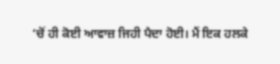‘ਚੋਂ ਹੀ ਕੋਈ ਆਵਾਜ਼ ਜਿਹੀ ਪੈਦਾ ਹੋਈ। ਮੈਂ ਇਕ ਹਲਕੇ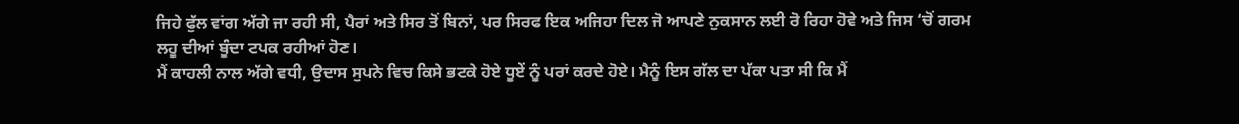ਜਿਹੇ ਫੁੱਲ ਵਾਂਗ ਅੱਗੇ ਜਾ ਰਹੀ ਸੀ, ਪੈਰਾਂ ਅਤੇ ਸਿਰ ਤੋਂ ਬਿਨਾਂ, ਪਰ ਸਿਰਫ ਇਕ ਅਜਿਹਾ ਦਿਲ ਜੋ ਆਪਣੇ ਨੁਕਸਾਨ ਲਈ ਰੋ ਰਿਹਾ ਹੋਵੇ ਅਤੇ ਜਿਸ ‘ਚੋਂ ਗਰਮ ਲਹੂ ਦੀਆਂ ਬੂੰਦਾ ਟਪਕ ਰਹੀਆਂ ਹੋਣ।
ਮੈਂ ਕਾਹਲੀ ਨਾਲ ਅੱਗੇ ਵਧੀ, ਉਦਾਸ ਸੁਪਨੇ ਵਿਚ ਕਿਸੇ ਭਟਕੇ ਹੋਏ ਧੂਏਂ ਨੂੰ ਪਰਾਂ ਕਰਦੇ ਹੋਏ। ਮੈਨੂੰ ਇਸ ਗੱਲ ਦਾ ਪੱਕਾ ਪਤਾ ਸੀ ਕਿ ਮੈਂ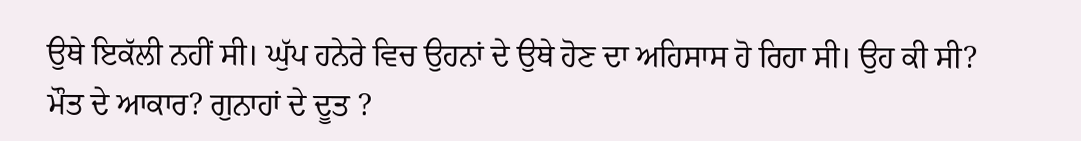ਉਥੇ ਇਕੱਲੀ ਨਹੀਂ ਸੀ। ਘੁੱਪ ਹਨੇਰੇ ਵਿਚ ਉਹਨਾਂ ਦੇ ਉਥੇ ਹੋਣ ਦਾ ਅਹਿਸਾਸ ਹੋ ਰਿਹਾ ਸੀ। ਉਹ ਕੀ ਸੀ? ਮੌਤ ਦੇ ਆਕਾਰ? ਗੁਨਾਹਾਂ ਦੇ ਦੂਤ ?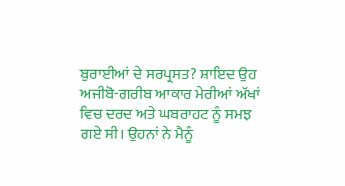ਬੁਰਾਈਆਂ ਦੇ ਸਰਪ੍ਰਸਤ? ਸ਼ਾਇਦ ਉਹ ਅਜੀਬੋ-ਗਰੀਬ ਆਕਾਰ ਮੇਰੀਆਂ ਅੱਖਾਂ ਵਿਚ ਦਰਦ ਅਤੇ ਘਬਰਾਹਟ ਨੂੰ ਸਮਝ ਗਏ ਸੀ। ਉਹਨਾਂ ਨੇ ਮੈਨੂੰ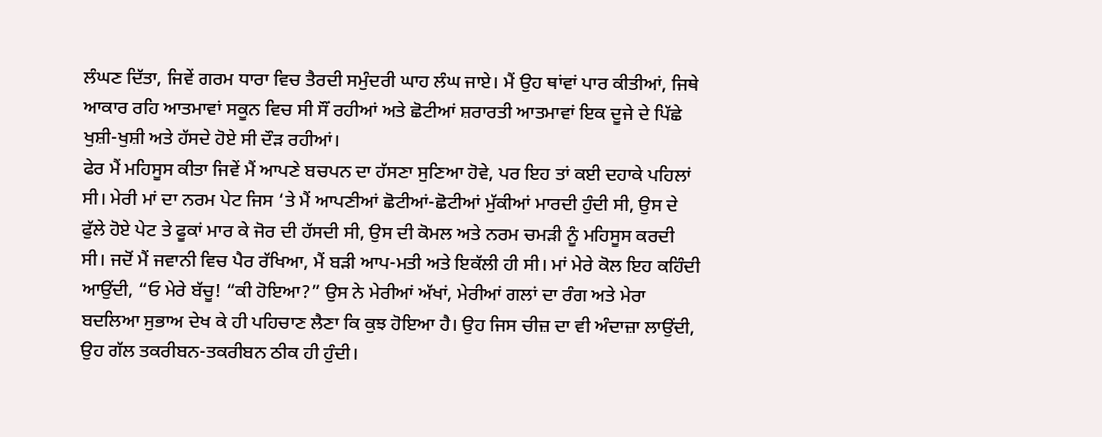ਲੰਘਣ ਦਿੱਤਾ, ਜਿਵੇਂ ਗਰਮ ਧਾਰਾ ਵਿਚ ਤੈਰਦੀ ਸਮੁੰਦਰੀ ਘਾਹ ਲੰਘ ਜਾਏ। ਮੈਂ ਉਹ ਥਾਂਵਾਂ ਪਾਰ ਕੀਤੀਆਂ, ਜਿਥੇ ਆਕਾਰ ਰਹਿ ਆਤਮਾਵਾਂ ਸਕੂਨ ਵਿਚ ਸੀ ਸੌਂ ਰਹੀਆਂ ਅਤੇ ਛੋਟੀਆਂ ਸ਼ਰਾਰਤੀ ਆਤਮਾਵਾਂ ਇਕ ਦੂਜੇ ਦੇ ਪਿੱਛੇ ਖੁਸ਼ੀ-ਖੁਸ਼ੀ ਅਤੇ ਹੱਸਦੇ ਹੋਏ ਸੀ ਦੌੜ ਰਹੀਆਂ।
ਫੇਰ ਮੈਂ ਮਹਿਸੂਸ ਕੀਤਾ ਜਿਵੇਂ ਮੈਂ ਆਪਣੇ ਬਚਪਨ ਦਾ ਹੱਸਣਾ ਸੁਣਿਆ ਹੋਵੇ, ਪਰ ਇਹ ਤਾਂ ਕਈ ਦਹਾਕੇ ਪਹਿਲਾਂ ਸੀ। ਮੇਰੀ ਮਾਂ ਦਾ ਨਰਮ ਪੇਟ ਜਿਸ ‘ਤੇ ਮੈਂ ਆਪਣੀਆਂ ਛੋਟੀਆਂ-ਛੋਟੀਆਂ ਮੁੱਕੀਆਂ ਮਾਰਦੀ ਹੁੰਦੀ ਸੀ, ਉਸ ਦੇ ਫੁੱਲੇ ਹੋਏ ਪੇਟ ਤੇ ਫੂਕਾਂ ਮਾਰ ਕੇ ਜੋਰ ਦੀ ਹੱਸਦੀ ਸੀ, ਉਸ ਦੀ ਕੋਮਲ ਅਤੇ ਨਰਮ ਚਮੜੀ ਨੂੰ ਮਹਿਸੂਸ ਕਰਦੀ ਸੀ। ਜਦੋਂ ਮੈਂ ਜਵਾਨੀ ਵਿਚ ਪੈਰ ਰੱਖਿਆ, ਮੈਂ ਬੜੀ ਆਪ-ਮਤੀ ਅਤੇ ਇਕੱਲੀ ਹੀ ਸੀ। ਮਾਂ ਮੇਰੇ ਕੋਲ ਇਹ ਕਹਿੰਦੀ ਆਉਂਦੀ, “ਓ ਮੇਰੇ ਬੱਚੂ! “ਕੀ ਹੋਇਆ?” ਉਸ ਨੇ ਮੇਰੀਆਂ ਅੱਖਾਂ, ਮੇਰੀਆਂ ਗਲਾਂ ਦਾ ਰੰਗ ਅਤੇ ਮੇਰਾ ਬਦਲਿਆ ਸੁਭਾਅ ਦੇਖ ਕੇ ਹੀ ਪਹਿਚਾਣ ਲੈਣਾ ਕਿ ਕੁਝ ਹੋਇਆ ਹੈ। ਉਹ ਜਿਸ ਚੀਜ਼ ਦਾ ਵੀ ਅੰਦਾਜ਼ਾ ਲਾਉਂਦੀ, ਉਹ ਗੱਲ ਤਕਰੀਬਨ-ਤਕਰੀਬਨ ਠੀਕ ਹੀ ਹੁੰਦੀ।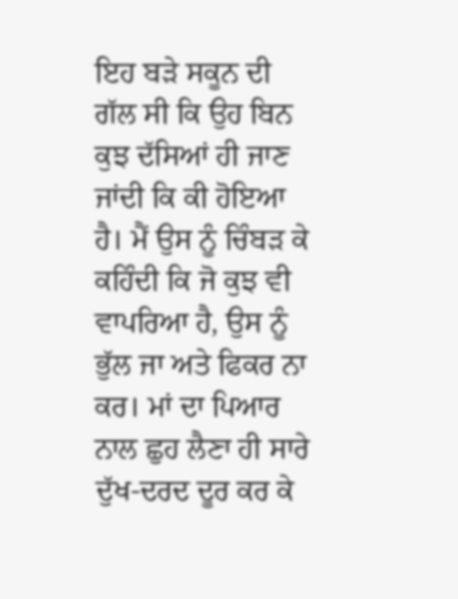ਇਹ ਬੜੇ ਸਕੂਨ ਦੀ ਗੱਲ ਸੀ ਕਿ ਉਹ ਬਿਨ ਕੁਝ ਦੱਸਿਆਂ ਹੀ ਜਾਣ ਜਾਂਦੀ ਕਿ ਕੀ ਹੋਇਆ ਹੈ। ਮੈਂ ਉਸ ਨੂੰ ਚਿੰਬੜ ਕੇ ਕਹਿੰਦੀ ਕਿ ਜੋ ਕੁਝ ਵੀ ਵਾਪਰਿਆ ਹੈ, ਉਸ ਨੂੰ ਭੁੱਲ ਜਾ ਅਤੇ ਫਿਕਰ ਨਾ ਕਰ। ਮਾਂ ਦਾ ਪਿਆਰ ਨਾਲ ਛੁਹ ਲੈਣਾ ਹੀ ਸਾਰੇ ਦੁੱਖ-ਦਰਦ ਦੂਰ ਕਰ ਕੇ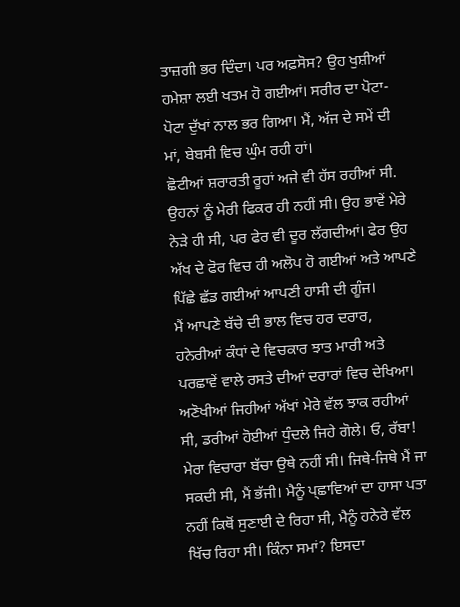ਤਾਜ਼ਗੀ ਭਰ ਦਿੰਦਾ। ਪਰ ਅਫ਼ਸੋਸ? ਉਹ ਖੁਸ਼ੀਆਂ ਹਮੇਸ਼ਾ ਲਈ ਖਤਮ ਹੋ ਗਈਆਂ। ਸਰੀਰ ਦਾ ਪੋਟਾ-ਪੋਟਾ ਦੁੱਖਾਂ ਨਾਲ ਭਰ ਗਿਆ। ਮੈਂ, ਅੱਜ ਦੇ ਸਮੇਂ ਦੀ ਮਾਂ, ਬੇਬਸੀ ਵਿਚ ਘੁੰਮ ਰਹੀ ਹਾਂ।
ਛੋਟੀਆਂ ਸ਼ਰਾਰਤੀ ਰੂਹਾਂ ਅਜੇ ਵੀ ਹੱਸ ਰਹੀਆਂ ਸੀ. ਉਹਨਾਂ ਨੂੰ ਮੇਰੀ ਫਿਕਰ ਹੀ ਨਹੀਂ ਸੀ। ਉਹ ਭਾਵੇਂ ਮੇਰੇ ਨੇੜੇ ਹੀ ਸੀ, ਪਰ ਫੇਰ ਵੀ ਦੂਰ ਲੱਗਦੀਆਂ। ਫੇਰ ਉਹ ਅੱਖ ਦੇ ਫੋਰ ਵਿਚ ਹੀ ਅਲੋਪ ਹੋ ਗਈਆਂ ਅਤੇ ਆਪਣੇ ਪਿੱਛੇ ਛੱਡ ਗਈਆਂ ਆਪਣੀ ਹਾਸੀ ਦੀ ਗੂੰਜ।
ਮੈਂ ਆਪਣੇ ਬੱਚੇ ਦੀ ਭਾਲ ਵਿਚ ਹਰ ਦਰਾਰ, ਹਨੇਰੀਆਂ ਕੰਧਾਂ ਦੇ ਵਿਚਕਾਰ ਝਾਤ ਮਾਰੀ ਅਤੇ ਪਰਛਾਵੇਂ ਵਾਲੇ ਰਸਤੇ ਦੀਆਂ ਦਰਾਰਾਂ ਵਿਚ ਦੇਖਿਆ। ਅਣੋਖੀਆਂ ਜਿਹੀਆਂ ਅੱਖਾਂ ਮੇਰੇ ਵੱਲ ਝਾਕ ਰਹੀਆਂ ਸੀ, ਡਰੀਆਂ ਹੋਈਆਂ ਧੁੰਦਲੇ ਜਿਹੇ ਗੋਲੇ। ਓ, ਰੱਬਾ!
ਮੇਰਾ ਵਿਚਾਰਾ ਬੱਚਾ ਉਥੇ ਨਹੀਂ ਸੀ। ਜਿਥੇ-ਜਿਥੇ ਮੈਂ ਜਾ ਸਕਦੀ ਸੀ, ਮੈਂ ਭੱਜੀ। ਮੈਨੂੰ ਪ੍ਛਾਵਿਆਂ ਦਾ ਹਾਸਾ ਪਤਾ ਨਹੀਂ ਕਿਥੋਂ ਸੁਣਾਈ ਦੇ ਰਿਹਾ ਸੀ, ਮੈਨੂੰ ਹਨੇਰੇ ਵੱਲ ਖਿੱਚ ਰਿਹਾ ਸੀ। ਕਿੰਨਾ ਸਮਾਂ? ਇਸਦਾ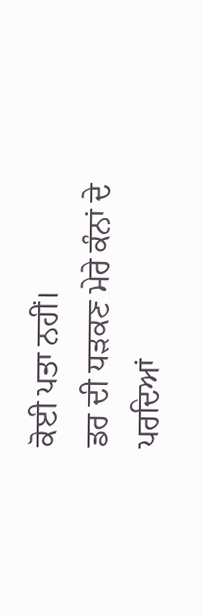ਕੋਈ ਪਤਾ ਨਹੀਂ।
ਡਰ ਦੀ ਧੜਕਣ ਮੇਰੇ ਕੰਨਾਂ ਦੇ ਪਰਦਿਆਂ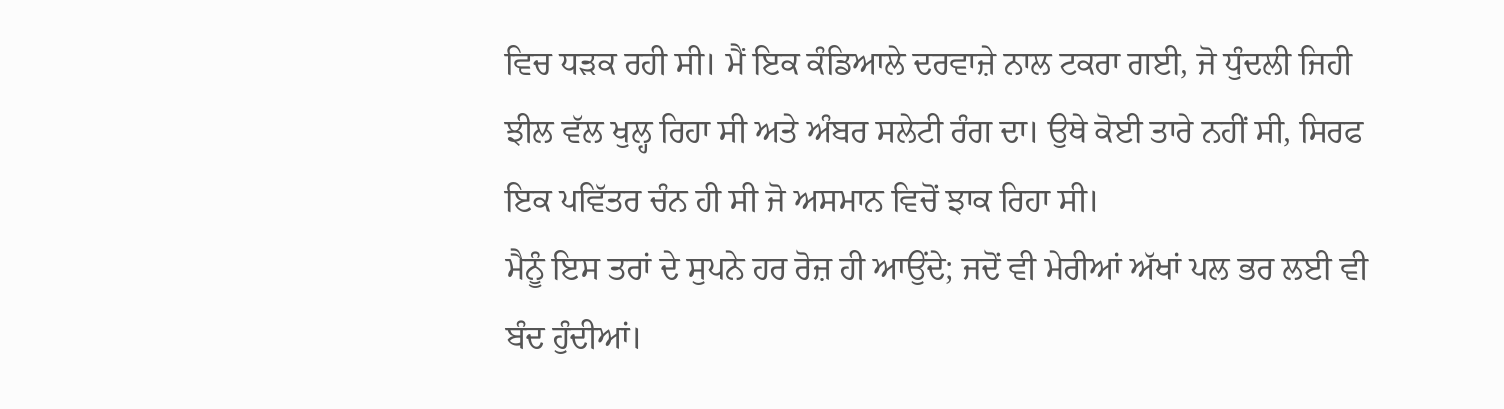ਵਿਚ ਧੜਕ ਰਹੀ ਸੀ। ਮੈਂ ਇਕ ਕੰਡਿਆਲੇ ਦਰਵਾਜ਼ੇ ਨਾਲ ਟਕਰਾ ਗਈ, ਜੋ ਧੁੰਦਲੀ ਜਿਹੀ ਝੀਲ ਵੱਲ ਖੁਲ੍ਹ ਰਿਹਾ ਸੀ ਅਤੇ ਅੰਬਰ ਸਲੇਟੀ ਰੰਗ ਦਾ। ਉਥੇ ਕੋਈ ਤਾਰੇ ਨਹੀਂ ਸੀ, ਸਿਰਫ ਇਕ ਪਵਿੱਤਰ ਚੰਨ ਹੀ ਸੀ ਜੋ ਅਸਮਾਨ ਵਿਚੋਂ ਝਾਕ ਰਿਹਾ ਸੀ।
ਮੈਨੂੰ ਇਸ ਤਰਾਂ ਦੇ ਸੁਪਨੇ ਹਰ ਰੋਜ਼ ਹੀ ਆਉਂਦੇ; ਜਦੋਂ ਵੀ ਮੇਰੀਆਂ ਅੱਖਾਂ ਪਲ ਭਰ ਲਈ ਵੀ ਬੰਦ ਹੁੰਦੀਆਂ।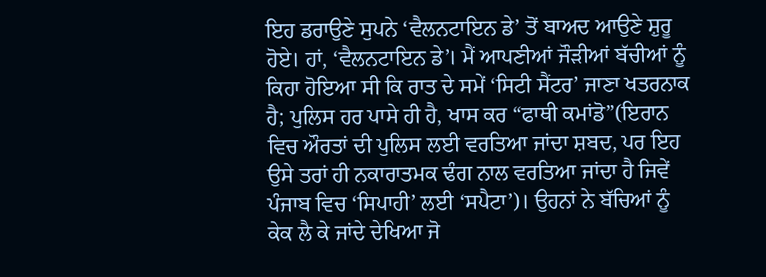ਇਹ ਡਰਾਉਣੇ ਸੁਪਨੇ ‘ਵੈਲਨਟਾਇਨ ਡੇ’ ਤੋਂ ਬਾਅਦ ਆਉਣੇ ਸ਼ੁਰੂ ਹੋਏ। ਹਾਂ, ‘ਵੈਲਨਟਾਇਨ ਡੇ’। ਮੈਂ ਆਪਣੀਆਂ ਜੌੜੀਆਂ ਬੱਚੀਆਂ ਨੂੰ ਕਿਹਾ ਹੋਇਆ ਸੀ ਕਿ ਰਾਤ ਦੇ ਸਮੇਂ ‘ਸਿਟੀ ਸੈਂਟਰ’ ਜਾਣਾ ਖਤਰਨਾਕ ਹੈ; ਪੁਲਿਸ ਹਰ ਪਾਸੇ ਹੀ ਹੈ, ਖਾਸ ਕਰ “ਫਾਥੀ ਕਮਾਂਡੋ”(ਇਰਾਨ ਵਿਚ ਔਰਤਾਂ ਦੀ ਪੁਲਿਸ ਲਈ ਵਰਤਿਆ ਜਾਂਦਾ ਸ਼ਬਦ, ਪਰ ਇਹ ਉਸੇ ਤਰਾਂ ਹੀ ਨਕਾਰਾਤਮਕ ਢੰਗ ਨਾਲ ਵਰਤਿਆ ਜਾਂਦਾ ਹੈ ਜਿਵੇਂ ਪੰਜਾਬ ਵਿਚ ‘ਸਿਪਾਹੀ’ ਲਈ ‘ਸਪੈਟਾ’)। ਉਹਨਾਂ ਨੇ ਬੱਚਿਆਂ ਨੂੰ ਕੇਕ ਲੈ ਕੇ ਜਾਂਦੇ ਦੇਖਿਆ ਜੋ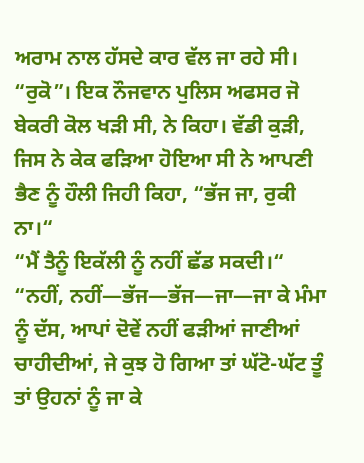ਅਰਾਮ ਨਾਲ ਹੱਸਦੇ ਕਾਰ ਵੱਲ ਜਾ ਰਹੇ ਸੀ। “ਰੁਕੋ”। ਇਕ ਨੌਜਵਾਨ ਪੁਲਿਸ ਅਫਸਰ ਜੋ ਬੇਕਰੀ ਕੋਲ ਖੜੀ ਸੀ, ਨੇ ਕਿਹਾ। ਵੱਡੀ ਕੁੜੀ, ਜਿਸ ਨੇ ਕੇਕ ਫੜਿਆ ਹੋਇਆ ਸੀ ਨੇ ਆਪਣੀ ਭੈਣ ਨੂੰ ਹੌਲੀ ਜਿਹੀ ਕਿਹਾ, “ਭੱਜ ਜਾ, ਰੁਕੀ ਨਾ।“
“ਮੈਂ ਤੈਨੂੰ ਇਕੱਲੀ ਨੂੰ ਨਹੀਂ ਛੱਡ ਸਕਦੀ।“
“ਨਹੀਂ, ਨਹੀਂ—ਭੱਜ—ਭੱਜ—ਜਾ—ਜਾ ਕੇ ਮੰਮਾ ਨੂੰ ਦੱਸ, ਆਪਾਂ ਦੋਵੇਂ ਨਹੀਂ ਫੜੀਆਂ ਜਾਣੀਆਂ ਚਾਹੀਦੀਆਂ, ਜੇ ਕੁਝ ਹੋ ਗਿਆ ਤਾਂ ਘੱਟੋ-ਘੱਟ ਤੂੰ ਤਾਂ ਉਹਨਾਂ ਨੂੰ ਜਾ ਕੇ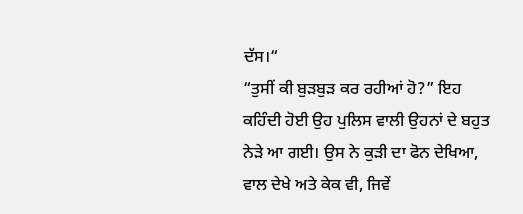ਦੱਸ।“
“ਤੁਸੀਂ ਕੀ ਬੁੜਬੁੜ ਕਰ ਰਹੀਆਂ ਹੋ?” ਇਹ ਕਹਿੰਦੀ ਹੋਈ ਉਹ ਪੁਲਿਸ ਵਾਲੀ ਉਹਨਾਂ ਦੇ ਬਹੁਤ ਨੇੜੇ ਆ ਗਈ। ਉਸ ਨੇ ਕੁੜੀ ਦਾ ਫੋਨ ਦੇਖਿਆ, ਵਾਲ ਦੇਖੇ ਅਤੇ ਕੇਕ ਵੀ, ਜਿਵੇਂ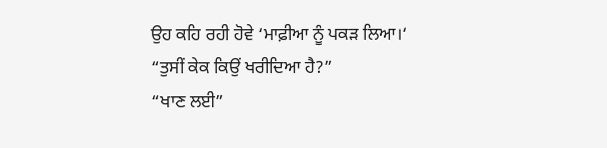ਉਹ ਕਹਿ ਰਹੀ ਹੋਵੇ ‘ਮਾਫ਼ੀਆ ਨੂੰ ਪਕੜ ਲਿਆ।‘
“ਤੁਸੀਂ ਕੇਕ ਕਿਉਂ ਖਰੀਦਿਆ ਹੈ?”
“ਖਾਣ ਲਈ”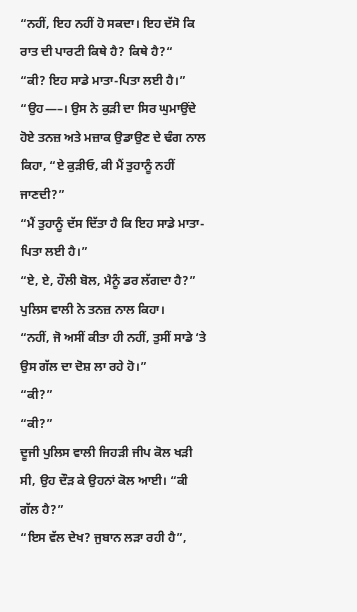“ਨਹੀਂ, ਇਹ ਨਹੀਂ ਹੋ ਸਕਦਾ। ਇਹ ਦੱਸੋ ਕਿ ਰਾਤ ਦੀ ਪਾਰਟੀ ਕਿਥੇ ਹੈ? ਕਿਥੇ ਹੈ?“
“ਕੀ? ਇਹ ਸਾਡੇ ਮਾਤਾ-ਪਿਤਾ ਲਈ ਹੈ।”
“ਉਹ—–। ਉਸ ਨੇ ਕੁੜੀ ਦਾ ਸਿਰ ਘੁਮਾਉਂਦੇ ਹੋਏ ਤਨਜ਼ ਅਤੇ ਮਜ਼ਾਕ ਉਡਾਉਣ ਦੇ ਢੰਗ ਨਾਲ ਕਿਹਾ, “ਏ ਕੁੜੀਓ, ਕੀ ਮੈਂ ਤੁਹਾਨੂੰ ਨਹੀਂ ਜਾਣਦੀ?”
“ਮੈਂ ਤੁਹਾਨੂੰ ਦੱਸ ਦਿੱਤਾ ਹੈ ਕਿ ਇਹ ਸਾਡੇ ਮਾਤਾ-ਪਿਤਾ ਲਈ ਹੈ।”
“ਏ, ਏ, ਹੌਲੀ ਬੋਲ, ਮੈਨੂੰ ਡਰ ਲੱਗਦਾ ਹੈ?” ਪੁਲਿਸ ਵਾਲੀ ਨੇ ਤਨਜ਼ ਨਾਲ ਕਿਹਾ।
“ਨਹੀਂ, ਜੋ ਅਸੀਂ ਕੀਤਾ ਹੀ ਨਹੀਂ, ਤੁਸੀਂ ਸਾਡੇ ‘ਤੇ ਉਸ ਗੱਲ ਦਾ ਦੋਸ਼ ਲਾ ਰਹੇ ਹੋ।”
“ਕੀ?”
“ਕੀ?”
ਦੂਜੀ ਪੁਲਿਸ ਵਾਲੀ ਜਿਹੜੀ ਜੀਪ ਕੋਲ ਖੜੀ ਸੀ, ਉਹ ਦੌੜ ਕੇ ਉਹਨਾਂ ਕੋਲ ਆਈ। “ਕੀ ਗੱਲ ਹੈ?”
“ਇਸ ਵੱਲ ਦੇਖ? ਜੁਬਾਨ ਲੜਾ ਰਹੀ ਹੈ”,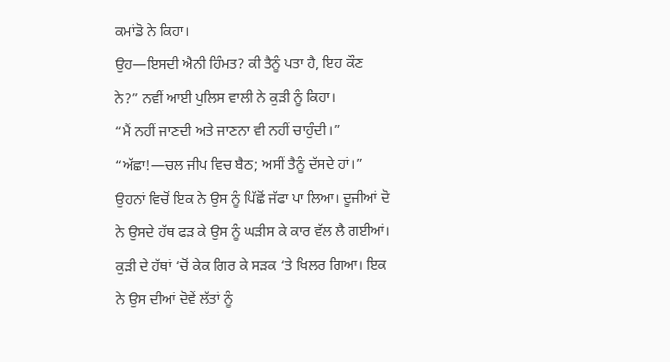ਕਮਾਂਡੋ ਨੇ ਕਿਹਾ।
ਉਹ—ਇਸਦੀ ਐਨੀ ਹਿੰਮਤ? ਕੀ ਤੈਨੂੰ ਪਤਾ ਹੈ, ਇਹ ਕੌਣ ਨੇ?” ਨਵੀਂ ਆਈ ਪੁਲਿਸ ਵਾਲੀ ਨੇ ਕੁੜੀ ਨੂੰ ਕਿਹਾ।
“ਮੈਂ ਨਹੀਂ ਜਾਣਦੀ ਅਤੇ ਜਾਣਨਾ ਵੀ ਨਹੀਂ ਚਾਹੁੰਦੀ।”
“ਅੱਛਾ!—ਚਲ ਜੀਪ ਵਿਚ ਬੈਠ; ਅਸੀਂ ਤੈਨੂੰ ਦੱਸਦੇ ਹਾਂ।” ਉਹਨਾਂ ਵਿਚੋਂ ਇਕ ਨੇ ਉਸ ਨੂੰ ਪਿੱਛੋਂ ਜੱਫਾ ਪਾ ਲਿਆ। ਦੂਜੀਆਂ ਦੋ ਨੇ ਉਸਦੇ ਹੱਥ ਫੜ ਕੇ ਉਸ ਨੂੰ ਘੜੀਸ ਕੇ ਕਾਰ ਵੱਲ ਲੈ ਗਈਆਂ। ਕੁੜੀ ਦੇ ਹੱਥਾਂ ‘ਚੋਂ ਕੇਕ ਗਿਰ ਕੇ ਸੜਕ ‘ਤੇ ਖਿਲਰ ਗਿਆ। ਇਕ ਨੇ ਉਸ ਦੀਆਂ ਦੋਵੇਂ ਲੱਤਾਂ ਨੂੰ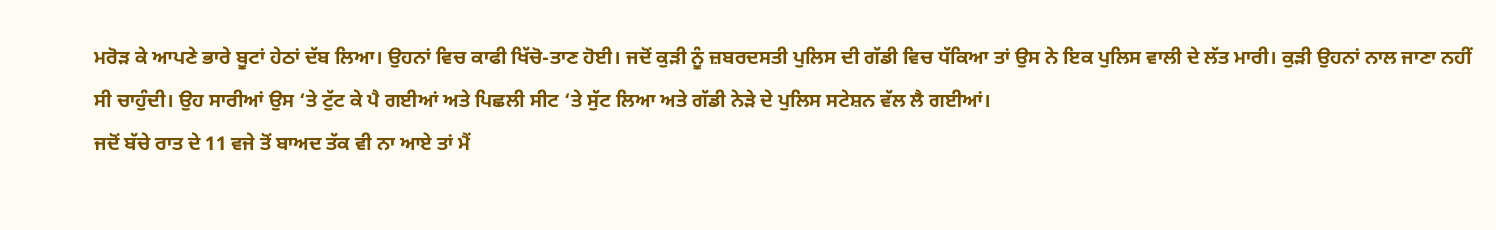ਮਰੋੜ ਕੇ ਆਪਣੇ ਭਾਰੇ ਬੂਟਾਂ ਹੇਠਾਂ ਦੱਬ ਲਿਆ। ਉਹਨਾਂ ਵਿਚ ਕਾਫੀ ਖਿੱਚੋ-ਤਾਣ ਹੋਈ। ਜਦੋਂ ਕੁੜੀ ਨੂੰ ਜ਼ਬਰਦਸਤੀ ਪੁਲਿਸ ਦੀ ਗੱਡੀ ਵਿਚ ਧੱਕਿਆ ਤਾਂ ਉਸ ਨੇ ਇਕ ਪੁਲਿਸ ਵਾਲੀ ਦੇ ਲੱਤ ਮਾਰੀ। ਕੁੜੀ ਉਹਨਾਂ ਨਾਲ ਜਾਣਾ ਨਹੀਂ ਸੀ ਚਾਹੁੰਦੀ। ਉਹ ਸਾਰੀਆਂ ਉਸ ‘ਤੇ ਟੁੱਟ ਕੇ ਪੈ ਗਈਆਂ ਅਤੇ ਪਿਛਲੀ ਸੀਟ ‘ਤੇ ਸੁੱਟ ਲਿਆ ਅਤੇ ਗੱਡੀ ਨੇੜੇ ਦੇ ਪੁਲਿਸ ਸਟੇਸ਼ਨ ਵੱਲ ਲੈ ਗਈਆਂ।
ਜਦੋਂ ਬੱਚੇ ਰਾਤ ਦੇ 11 ਵਜੇ ਤੋਂ ਬਾਅਦ ਤੱਕ ਵੀ ਨਾ ਆਏ ਤਾਂ ਮੈਂ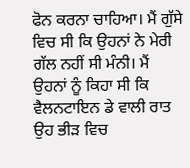ਫੋਨ ਕਰਨਾ ਚਾਹਿਆ। ਮੈਂ ਗੁੱਸੇ ਵਿਚ ਸੀ ਕਿ ਉਹਨਾਂ ਨੇ ਮੇਰੀ ਗੱਲ ਨਹੀਂ ਸੀ ਮੰਨੀ। ਮੈਂ ਉਹਨਾਂ ਨੂੰ ਕਿਹਾ ਸੀ ਕਿ ਵੈਲਨਟਾਇਨ ਡੇ ਵਾਲੀ ਰਾਤ ਉਹ ਭੀੜ ਵਿਚ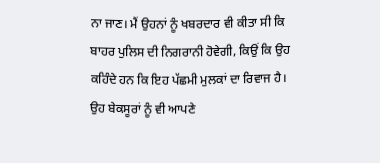ਨਾ ਜਾਣ। ਮੈਂ ਉਹਨਾਂ ਨੂੰ ਖਬਰਦਾਰ ਵੀ ਕੀਤਾ ਸੀ ਕਿ ਬਾਹਰ ਪੁਲਿਸ ਦੀ ਨਿਗਰਾਨੀ ਹੋਵੇਗੀ, ਕਿਉਂ ਕਿ ਉਹ ਕਹਿੰਦੇ ਹਨ ਕਿ ਇਹ ਪੱਛਮੀ ਮੁਲਕਾਂ ਦਾ ਰਿਵਾਜ ਹੈ। ਉਹ ਬੇਕਸੂਰਾਂ ਨੂੰ ਵੀ ਆਪਣੇ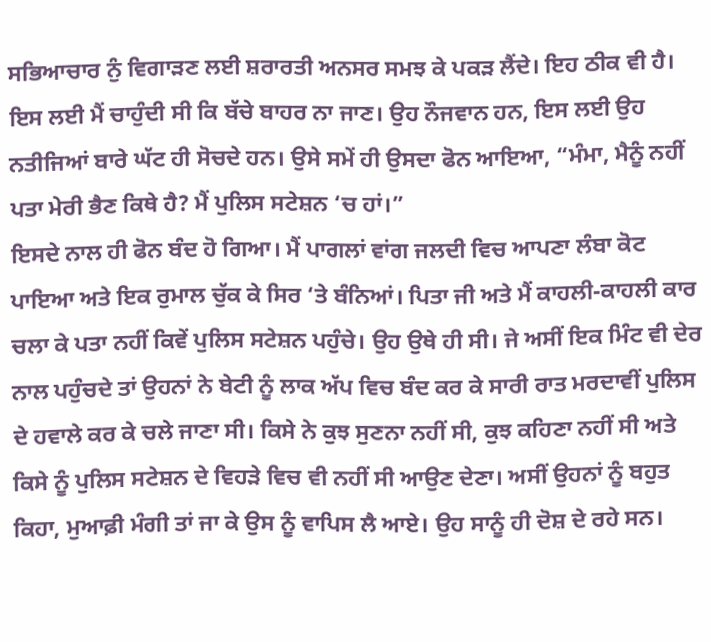ਸਭਿਆਚਾਰ ਨੁੰ ਵਿਗਾੜਣ ਲਈ ਸ਼ਰਾਰਤੀ ਅਨਸਰ ਸਮਝ ਕੇ ਪਕੜ ਲੈਂਦੇ। ਇਹ ਠੀਕ ਵੀ ਹੈ। ਇਸ ਲਈ ਮੈਂ ਚਾਹੁੰਦੀ ਸੀ ਕਿ ਬੱਚੇ ਬਾਹਰ ਨਾ ਜਾਣ। ਉਹ ਨੌਜਵਾਨ ਹਨ, ਇਸ ਲਈ ਉਹ ਨਤੀਜਿਆਂ ਬਾਰੇ ਘੱਟ ਹੀ ਸੋਚਦੇ ਹਨ। ਉਸੇ ਸਮੇਂ ਹੀ ਉਸਦਾ ਫੋਨ ਆਇਆ, “ਮੰਮਾ, ਮੈਨੂੰ ਨਹੀਂ ਪਤਾ ਮੇਰੀ ਭੈਣ ਕਿਥੇ ਹੈ? ਮੈਂ ਪੁਲਿਸ ਸਟੇਸ਼ਨ ‘ਚ ਹਾਂ।”
ਇਸਦੇ ਨਾਲ ਹੀ ਫੋਨ ਬੰਦ ਹੋ ਗਿਆ। ਮੈਂ ਪਾਗਲਾਂ ਵਾਂਗ ਜਲਦੀ ਵਿਚ ਆਪਣਾ ਲੰਬਾ ਕੋਟ ਪਾਇਆ ਅਤੇ ਇਕ ਰੁਮਾਲ ਚੁੱਕ ਕੇ ਸਿਰ ‘ਤੇ ਬੰਨਿਆਂ। ਪਿਤਾ ਜੀ ਅਤੇ ਮੈਂ ਕਾਹਲੀ-ਕਾਹਲੀ ਕਾਰ ਚਲਾ ਕੇ ਪਤਾ ਨਹੀਂ ਕਿਵੇਂ ਪੁਲਿਸ ਸਟੇਸ਼ਨ ਪਹੁੰਚੇ। ਉਹ ਉਥੇ ਹੀ ਸੀ। ਜੇ ਅਸੀਂ ਇਕ ਮਿੰਟ ਵੀ ਦੇਰ ਨਾਲ ਪਹੁੰਚਦੇ ਤਾਂ ਉਹਨਾਂ ਨੇ ਬੇਟੀ ਨੂੰ ਲਾਕ ਅੱਪ ਵਿਚ ਬੰਦ ਕਰ ਕੇ ਸਾਰੀ ਰਾਤ ਮਰਦਾਵੀਂ ਪੁਲਿਸ ਦੇ ਹਵਾਲੇ ਕਰ ਕੇ ਚਲੇ ਜਾਣਾ ਸੀ। ਕਿਸੇ ਨੇ ਕੁਝ ਸੁਣਨਾ ਨਹੀਂ ਸੀ, ਕੁਝ ਕਹਿਣਾ ਨਹੀਂ ਸੀ ਅਤੇ ਕਿਸੇ ਨੂੰ ਪੁਲਿਸ ਸਟੇਸ਼ਨ ਦੇ ਵਿਹੜੇ ਵਿਚ ਵੀ ਨਹੀਂ ਸੀ ਆਉਣ ਦੇਣਾ। ਅਸੀਂ ਉਹਨਾਂ ਨੂੰ ਬਹੁਤ ਕਿਹਾ, ਮੁਆਫ਼ੀ ਮੰਗੀ ਤਾਂ ਜਾ ਕੇ ਉਸ ਨੂੰ ਵਾਪਿਸ ਲੈ ਆਏ। ਉਹ ਸਾਨੂੰ ਹੀ ਦੋਸ਼ ਦੇ ਰਹੇ ਸਨ।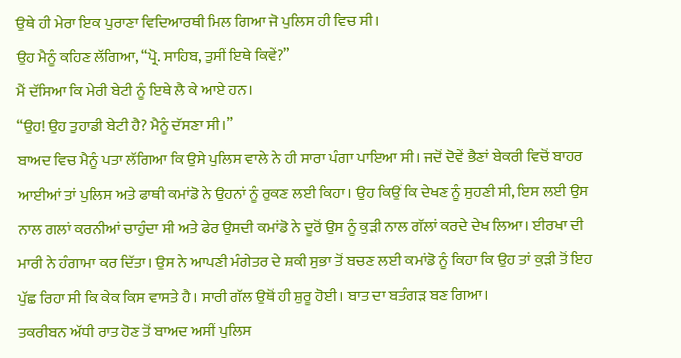ਉਥੇ ਹੀ ਮੇਰਾ ਇਕ ਪੁਰਾਣਾ ਵਿਦਿਆਰਥੀ ਮਿਲ ਗਿਆ ਜੋ ਪੁਲਿਸ ਹੀ ਵਿਚ ਸੀ।
ਉਹ ਮੈਨੂੰ ਕਹਿਣ ਲੱਗਿਆ, “ਪ੍ਰੋ. ਸਾਹਿਬ, ਤੁਸੀਂ ਇਥੇ ਕਿਵੇਂ?”
ਮੈਂ ਦੱਸਿਆ ਕਿ ਮੇਰੀ ਬੇਟੀ ਨੂੰ ਇਥੇ ਲੈ ਕੇ ਆਏ ਹਨ।
“ਉਹ! ਉਹ ਤੁਹਾਡੀ ਬੇਟੀ ਹੈ? ਮੈਨੂੰ ਦੱਸਣਾ ਸੀ।”
ਬਾਅਦ ਵਿਚ ਮੈਨੂੰ ਪਤਾ ਲੱਗਿਆ ਕਿ ਉਸੇ ਪੁਲਿਸ ਵਾਲੇ ਨੇ ਹੀ ਸਾਰਾ ਪੰਗਾ ਪਾਇਆ ਸੀ। ਜਦੋਂ ਦੋਵੇਂ ਭੈਣਾਂ ਬੇਕਰੀ ਵਿਚੋਂ ਬਾਹਰ ਆਈਆਂ ਤਾਂ ਪੁਲਿਸ ਅਤੇ ਫਾਥੀ ਕਮਾਂਡੋ ਨੇ ਉਹਨਾਂ ਨੂੰ ਰੁਕਣ ਲਈ ਕਿਹਾ। ਉਹ ਕਿਉਂ ਕਿ ਦੇਖਣ ਨੂੰ ਸੁਹਣੀ ਸੀ, ਇਸ ਲਈ ਉਸ ਨਾਲ ਗਲਾਂ ਕਰਨੀਆਂ ਚਾਹੁੰਦਾ ਸੀ ਅਤੇ ਫੇਰ ਉਸਦੀ ਕਮਾਂਡੋ ਨੇ ਦੂਰੋਂ ਉਸ ਨੂੰ ਕੁੜੀ ਨਾਲ ਗੱਲਾਂ ਕਰਦੇ ਦੇਖ ਲਿਆ। ਈਰਖਾ ਦੀ ਮਾਰੀ ਨੇ ਹੰਗਾਮਾ ਕਰ ਦਿੱਤਾ। ਉਸ ਨੇ ਆਪਣੀ ਮੰਗੇਤਰ ਦੇ ਸ਼ਕੀ ਸੁਭਾ ਤੋਂ ਬਚਣ ਲਈ ਕਮਾਂਡੋ ਨੂੰ ਕਿਹਾ ਕਿ ਉਹ ਤਾਂ ਕੁੜੀ ਤੋਂ ਇਹ ਪੁੱਛ ਰਿਹਾ ਸੀ ਕਿ ਕੇਕ ਕਿਸ ਵਾਸਤੇ ਹੈ। ਸਾਰੀ ਗੱਲ ਉਥੋਂ ਹੀ ਸ਼ੁਰੂ ਹੋਈ। ਬਾਤ ਦਾ ਬਤੰਗੜ ਬਣ ਗਿਆ।
ਤਕਰੀਬਨ ਅੱਧੀ ਰਾਤ ਹੋਣ ਤੋਂ ਬਾਅਦ ਅਸੀਂ ਪੁਲਿਸ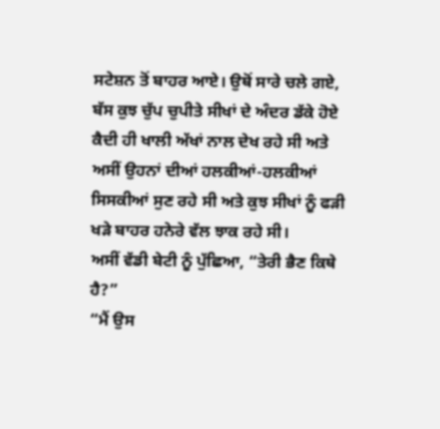ਸਟੇਸ਼ਨ ਤੋਂ ਬਾਹਰ ਆਏ। ਉਥੋਂ ਸਾਰੇ ਚਲੇ ਗਏ, ਬੱਸ ਕੁਝ ਚੁੱਪ ਚੁਪੀਤੇ ਸੀਖਾਂ ਦੇ ਅੰਦਰ ਡੱਕੇ ਹੋਏ ਕੈਦੀ ਹੀ ਖਾਲੀ ਅੱਖਾਂ ਨਾਲ ਦੇਖ ਰਹੇ ਸੀ ਅਤੇ ਅਸੀਂ ਉਹਨਾਂ ਦੀਆਂ ਹਲਕੀਆਂ-ਹਲਕੀਆਂ ਸਿਸਕੀਆਂ ਸੁਣ ਰਹੇ ਸੀ ਅਤੇ ਕੁਝ ਸੀਖਾਂ ਨੂੰ ਫੜੀ ਖੜੇ ਬਾਹਰ ਹਨੇਰੇ ਵੱਲ ਝਾਕ ਰਹੇ ਸੀ।
ਅਸੀਂ ਵੱਡੀ ਬੇਟੀ ਨੂੰ ਪੁੱਛਿਆ, “ਤੇਰੀ ਭੈਣ ਕਿਥੇ ਹੈ?”
“ਮੈਂ ਉਸ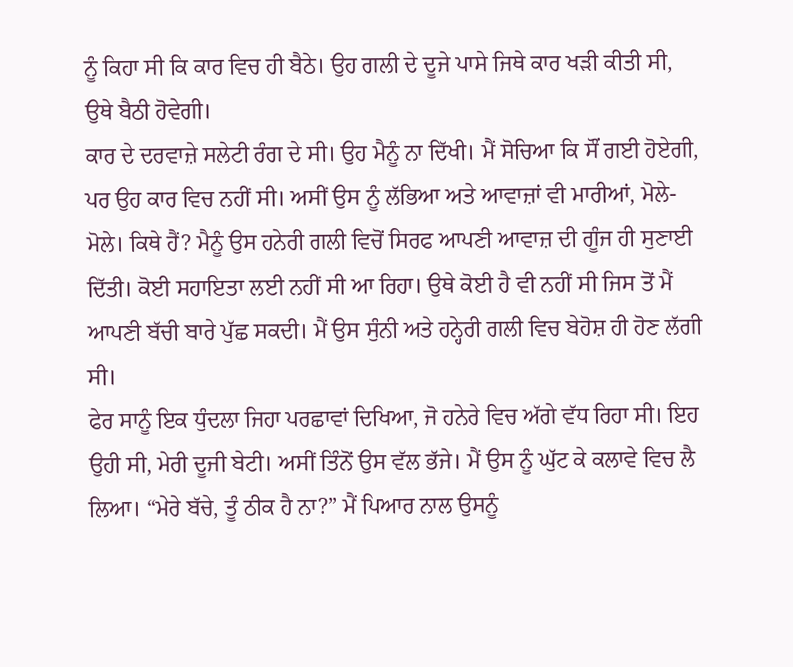ਨੂੰ ਕਿਹਾ ਸੀ ਕਿ ਕਾਰ ਵਿਚ ਹੀ ਬੈਠੇ। ਉਹ ਗਲੀ ਦੇ ਦੂਜੇ ਪਾਸੇ ਜਿਥੇ ਕਾਰ ਖੜੀ ਕੀਤੀ ਸੀ, ਉਥੇ ਬੈਠੀ ਹੋਵੇਗੀ।
ਕਾਰ ਦੇ ਦਰਵਾਜ਼ੇ ਸਲੇਟੀ ਰੰਗ ਦੇ ਸੀ। ਉਹ ਮੈਨੂੰ ਨਾ ਦਿੱਖੀ। ਮੈਂ ਸੋਚਿਆ ਕਿ ਸੌਂ ਗਈ ਹੋਏਗੀ, ਪਰ ਉਹ ਕਾਰ ਵਿਚ ਨਹੀਂ ਸੀ। ਅਸੀਂ ਉਸ ਨੂੰ ਲੱਭਿਆ ਅਤੇ ਆਵਾਜ਼ਾਂ ਵੀ ਮਾਰੀਆਂ, ਮੋਲੇ- ਮੋਲੇ। ਕਿਥੇ ਹੈਂ? ਮੈਨੂੰ ਉਸ ਹਨੇਰੀ ਗਲੀ ਵਿਚੋਂ ਸਿਰਫ ਆਪਣੀ ਆਵਾਜ਼ ਦੀ ਗੂੰਜ ਹੀ ਸੁਣਾਈ ਦਿੱਤੀ। ਕੋਈ ਸਹਾਇਤਾ ਲਈ ਨਹੀਂ ਸੀ ਆ ਰਿਹਾ। ਉਥੇ ਕੋਈ ਹੈ ਵੀ ਨਹੀਂ ਸੀ ਜਿਸ ਤੋਂ ਮੈਂ ਆਪਣੀ ਬੱਚੀ ਬਾਰੇ ਪੁੱਛ ਸਕਦੀ। ਮੈਂ ਉਸ ਸੁੰਨੀ ਅਤੇ ਹਨ੍ਹੇਰੀ ਗਲੀ ਵਿਚ ਬੇਹੋਸ਼ ਹੀ ਹੋਣ ਲੱਗੀ ਸੀ।
ਫੇਰ ਸਾਨੂੰ ਇਕ ਧੁੰਦਲਾ ਜਿਹਾ ਪਰਛਾਵਾਂ ਦਿਖਿਆ, ਜੋ ਹਨੇਰੇ ਵਿਚ ਅੱਗੇ ਵੱਧ ਰਿਹਾ ਸੀ। ਇਹ ਉਹੀ ਸੀ, ਮੇਰੀ ਦੂਜੀ ਬੇਟੀ। ਅਸੀਂ ਤਿੰਨੋਂ ਉਸ ਵੱਲ ਭੱਜੇ। ਮੈਂ ਉਸ ਨੂੰ ਘੁੱਟ ਕੇ ਕਲਾਵੇ ਵਿਚ ਲੈ ਲਿਆ। “ਮੇਰੇ ਬੱਚੇ, ਤੂੰ ਠੀਕ ਹੈ ਨਾ?” ਮੈਂ ਪਿਆਰ ਨਾਲ ਉਸਨੂੰ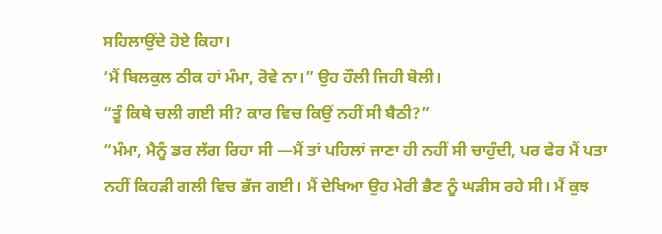ਸਹਿਲਾਉਂਦੇ ਹੋਏ ਕਿਹਾ।
‘ਮੈਂ ਬਿਲਕੁਲ ਠੀਕ ਹਾਂ ਮੰਮਾ, ਰੋਵੇ ਨਾ।” ਉਹ ਹੌਲੀ ਜਿਹੀ ਬੋਲੀ।
“ਤੂੰ ਕਿਥੇ ਚਲੀ ਗਈ ਸੀ? ਕਾਰ ਵਿਚ ਕਿਉਂ ਨਹੀਂ ਸੀ ਬੈਠੀ?”
“ਮੰਮਾ, ਮੈਨੂੰ ਡਰ ਲੱਗ ਰਿਹਾ ਸੀ —ਮੈਂ ਤਾਂ ਪਹਿਲਾਂ ਜਾਣਾ ਹੀ ਨਹੀਂ ਸੀ ਚਾਹੁੰਦੀ, ਪਰ ਫੇਰ ਮੈਂ ਪਤਾ ਨਹੀਂ ਕਿਹੜੀ ਗਲੀ ਵਿਚ ਭੱਜ ਗਈ। ਮੈਂ ਦੇਖਿਆ ਉਹ ਮੇਰੀ ਭੈਣ ਨੂੰ ਘੜੀਸ ਰਹੇ ਸੀ। ਮੈਂ ਕੁਝ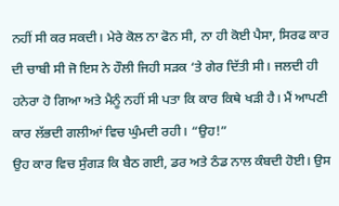ਨਹੀਂ ਸੀ ਕਰ ਸਕਦੀ। ਮੇਰੇ ਕੋਲ ਨਾ ਫੋਨ ਸੀ, ਨਾ ਹੀ ਕੋਈ ਪੈਸਾ, ਸਿਰਫ ਕਾਰ ਦੀ ਚਾਬੀ ਸੀ ਜੋ ਇਸ ਨੇ ਹੌਲੀ ਜਿਹੀ ਸੜਕ ‘ਤੇ ਗੇਰ ਦਿੱਤੀ ਸੀ। ਜਲਦੀ ਹੀ ਹਨੇਰਾ ਹੋ ਗਿਆ ਅਤੇ ਮੈਨੂੰ ਨਹੀਂ ਸੀ ਪਤਾ ਕਿ ਕਾਰ ਕਿਥੇ ਖੜੀ ਹੈ। ਮੈਂ ਆਪਣੀ ਕਾਰ ਲੱਭਦੀ ਗਲੀਆਂ ਵਿਚ ਘੁੰਮਦੀ ਰਹੀ। “ਉਹ!”
ਉਹ ਕਾਰ ਵਿਚ ਸੁੰਗੜ ਕਿ ਬੈਠ ਗਈ, ਡਰ ਅਤੇ ਠੰਡ ਨਾਲ ਕੰਬਦੀ ਹੋਈ। ਉਸ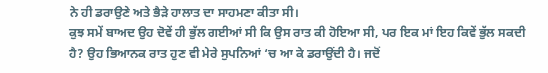ਨੇ ਹੀ ਡਰਾਉਣੇ ਅਤੇ ਭੈੜੇ ਹਾਲਾਤ ਦਾ ਸਾਹਮਣਾ ਕੀਤਾ ਸੀ।
ਕੁਝ ਸਮੇਂ ਬਾਅਦ ਉਹ ਦੋਵੇਂ ਹੀ ਭੁੱਲ ਗਈਆਂ ਸੀ ਕਿ ਉਸ ਰਾਤ ਕੀ ਹੋਇਆ ਸੀ, ਪਰ ਇਕ ਮਾਂ ਇਹ ਕਿਵੇਂ ਭੁੱਲ ਸਕਦੀ ਹੈ? ਉਹ ਭਿਆਨਕ ਰਾਤ ਹੁਣ ਵੀ ਮੇਰੇ ਸੁਪਨਿਆਂ ‘ਚ ਆ ਕੇ ਡਰਾਉਂਦੀ ਹੈ। ਜਦੋਂ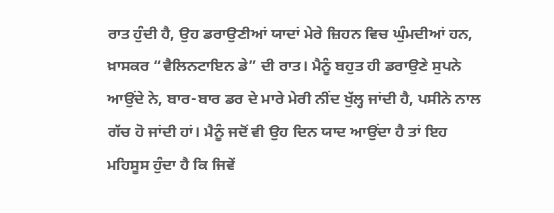ਰਾਤ ਹੁੰਦੀ ਹੈ, ਉਹ ਡਰਾਉਣੀਆਂ ਯਾਦਾਂ ਮੇਰੇ ਜ਼ਿਹਨ ਵਿਚ ਘੁੰਮਦੀਆਂ ਹਨ, ਖ਼ਾਸਕਰ “ਵੈਲਿਨਟਾਇਨ ਡੇ” ਦੀ ਰਾਤ। ਮੈਨੂੰ ਬਹੁਤ ਹੀ ਡਰਾਉਣੇ ਸੁਪਨੇ ਆਉਂਦੇ ਨੇ, ਬਾਰ-ਬਾਰ ਡਰ ਦੇ ਮਾਰੇ ਮੇਰੀ ਨੀਂਦ ਖੁੱਲ੍ਹ ਜਾਂਦੀ ਹੈ, ਪਸੀਨੇ ਨਾਲ ਗੱਚ ਹੋ ਜਾਂਦੀ ਹਾਂ। ਮੈਨੂੰ ਜਦੋਂ ਵੀ ਉਹ ਦਿਨ ਯਾਦ ਆਉਂਦਾ ਹੈ ਤਾਂ ਇਹ ਮਹਿਸੂਸ ਹੁੰਦਾ ਹੈ ਕਿ ਜਿਵੇਂ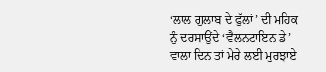‘ਲਾਲ ਗੁਲਾਬ ਦੇ ਫੁੱਲਾਂ’ ਦੀ ਮਹਿਕ ਨੁੰ ਦਰਸਾਉਂਦੇ ‘ਵੈਲਨਟਾਇਨ ਡੇ’ ਵਾਲਾ ਦਿਨ ਤਾਂ ਮੇਰੇ ਲਈ ਮੁਰਝਾਏ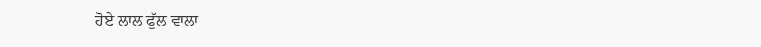ਹੋਏ ਲਾਲ ਫੁੱਲ ਵਾਲਾ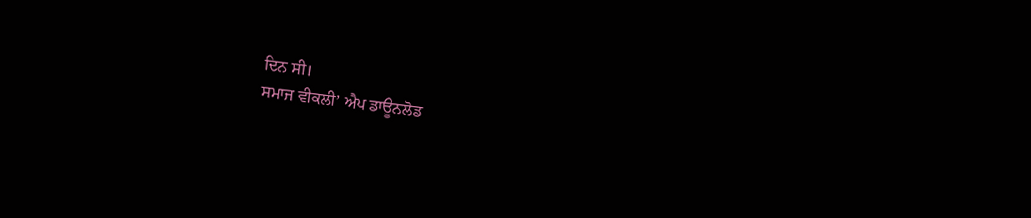ਦਿਨ ਸੀ।
ਸਮਾਜ ਵੀਕਲੀ’ ਐਪ ਡਾਊਨਲੋਡ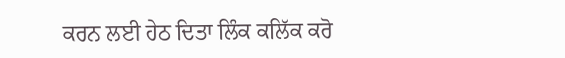ਕਰਨ ਲਈ ਹੇਠ ਦਿਤਾ ਲਿੰਕ ਕਲਿੱਕ ਕਰੋ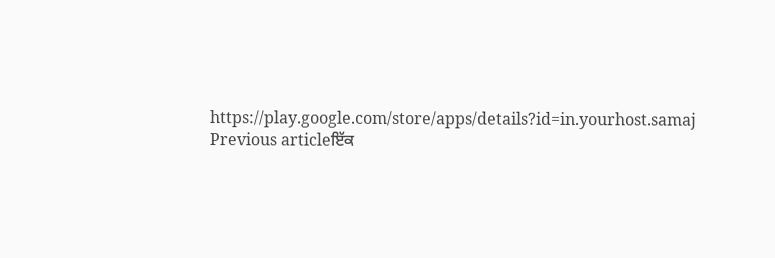https://play.google.com/store/apps/details?id=in.yourhost.samaj
Previous articleਇੱਕ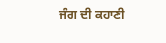ਜੰਗ ਦੀ ਕਹਾਣੀ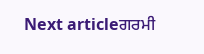Next articleਗਰਮੀ